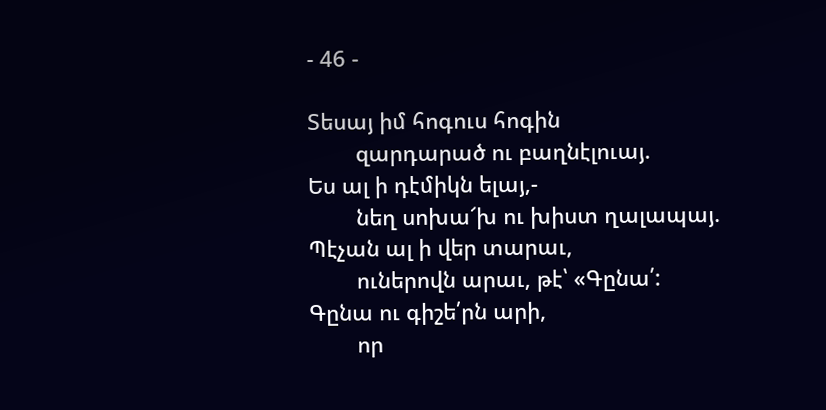- 46 -

Տեսայ իմ հոգուս հոգին
        զարդարած ու բաղնէլուայ.
Ես ալ ի դէմիկն ելայ,-
        նեղ սոխա՜խ ու խիստ ղալապայ.
Պէչան ալ ի վեր տարաւ,
        ուներովն արաւ, թէ՝ «Գընա՛:
Գընա ու գիշե՛րն արի,
        որ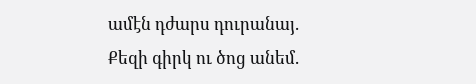ամէն դժարս դուրանայ.
Քեզի գիրկ ու ծոց անեմ.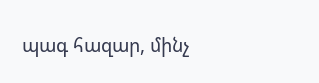պագ հազար, մինչ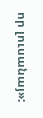որ լուսանայ»: